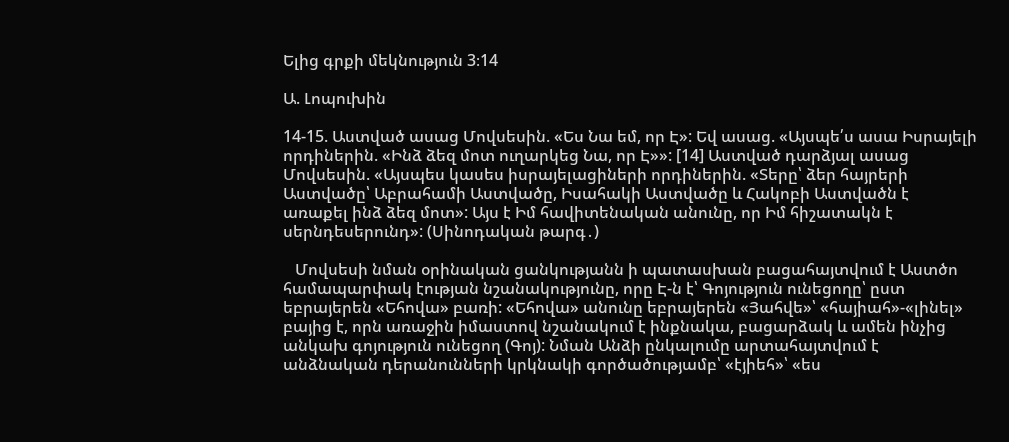Ելից գրքի մեկնություն 3։14

Ա. Լոպուխին

14-15. Աստված ասաց Մովսեսին. «Ես Նա եմ, որ Է»: Եվ ասաց. «Այսպե՛ս ասա Իսրայելի որդիներին. «Ինձ ձեզ մոտ ուղարկեց Նա, որ Է»»: [14] Աստված դարձյալ ասաց Մովսեսին. «Այսպես կասես իսրայելացիների որդիներին. «Տերը՝ ձեր հայրերի Աստվածը՝ Աբրահամի Աստվածը, Իսահակի Աստվածը և Հակոբի Աստվածն է առաքել ինձ ձեզ մոտ»: Այս է Իմ հավիտենական անունը, որ Իմ հիշատակն է սերնդեսերունդ»: (Սինոդական թարգ․)

   Մովսեսի նման օրինական ցանկությանն ի պատասխան բացահայտվում է Աստծո համապարփակ էության նշանակությունը, որը Է-ն է՝ Գոյություն ունեցողը՝ ըստ եբրայերեն «Եհովա» բառի: «Եհովա» անունը եբրայերեն «Յահվե»՝ «հայիահ»-«լինել» բայից է, որն առաջին իմաստով նշանակում է ինքնակա, բացարձակ և ամեն ինչից անկախ գոյություն ունեցող (Գոյ): Նման Անձի ընկալումը արտահայտվում է անձնական դերանունների կրկնակի գործածությամբ՝ «էյիեհ»՝ «ես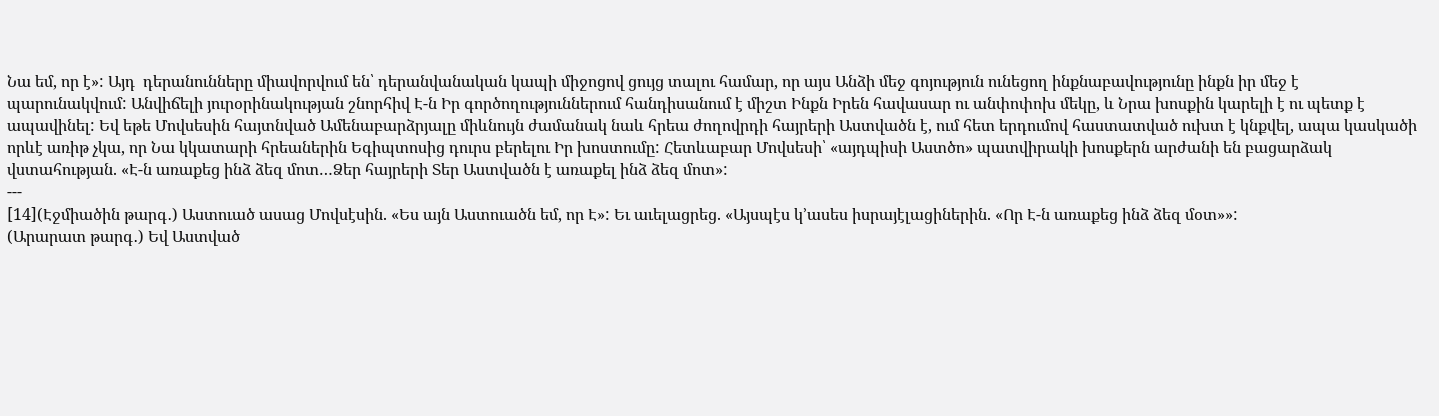Նա եմ, որ է»: Այդ  դերանունները միավորվում են՝ դերանվանական կապի միջոցով ցույց տալու համար, որ այս Անձի մեջ գոյություն ունեցող ինքնաբավությունը ինքն իր մեջ է պարունակվում: Անվիճելի յուրօրինակության շնորհիվ Է-ն Իր գործողություններում հանդիսանում է միշտ Ինքն Իրեն հավասար ու անփոփոխ մեկը, և Նրա խոսքին կարելի է ու պետք է ապավինել: Եվ եթե Մովսեսին հայտնված Ամենաբարձրյալը միևնույն ժամանակ նաև հրեա ժողովրդի հայրերի Աստվածն է, ում հետ երդումով հաստատված ուխտ է կնքվել, ապա կասկածի որևէ առիթ չկա, որ Նա կկատարի հրեաներին Եգիպտոսից դուրս բերելու Իր խոստումը: Հետևաբար Մովսեսի՝ «այդպիսի Աստծո» պատվիրակի խոսքերն արժանի են բացարձակ վստահության. «Է-ն առաքեց ինձ ձեզ մոտ…Ձեր հայրերի Տեր Աստվածն է առաքել ինձ ձեզ մոտ»:
---
[14](Էջմիածին թարգ․) Աստուած ասաց Մովսէսին. «Ես այն Աստուածն եմ, որ Է»: Եւ աւելացրեց. «Այսպէս կ՚ասես իսրայէլացիներին. «Որ Է-ն առաքեց ինձ ձեզ մօտ»»:
(Արարատ թարգ․) Եվ Աստված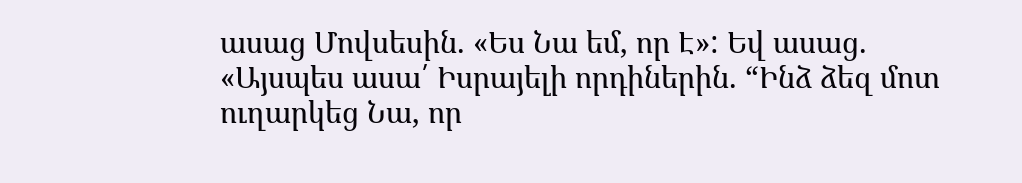ասաց Մովսեսին. «Ես Նա եմ, որ Է»: Եվ ասաց. «Այսպես ասա՛ Իսրայելի որդիներին. “Ինձ ձեզ մոտ ուղարկեց Նա, որ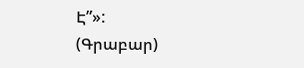Է”»:
(Գրաբար)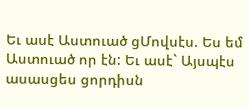Եւ ասէ Աստուած ցՄովսէս. Ես եմ Աստուած որ էն: Եւ ասէ` Այսպէս ասասցես ցորդիսն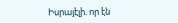Իսրայէլի. որ էն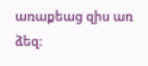առաքեաց զիս առ ձեզ: